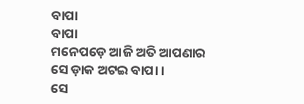ବାପା
ବାପା
ମନେପଡ଼େ ଆଜି ଅତି ଆପଣାର
ସେ ଡ଼ାକ ଅଟଇ ବାପା ।
ସେ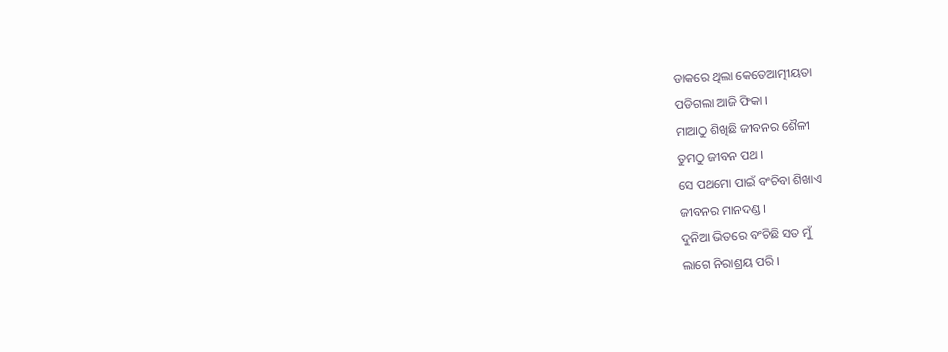ଡାକରେ ଥିଲା କେତେଆତ୍ମୀୟତା
ପଡିଗଲା ଆଜି ଫିକା ।
ମାଆଠୁ ଶିଖିଛି ଜୀବନର ଶୈଳୀ
ତୁମଠୁ ଜୀବନ ପଥ ।
ସେ ପଥମୋ ପାଇଁ ବଂଚିବା ଶିଖାଏ
ଜୀବନର ମାନଦଣ୍ଡ ।
ଦୁନିଆ ଭିତରେ ବଂଚିଛି ସତ ମୁଁ
ଲାଗେ ନିରାଶ୍ରୟ ପରି ।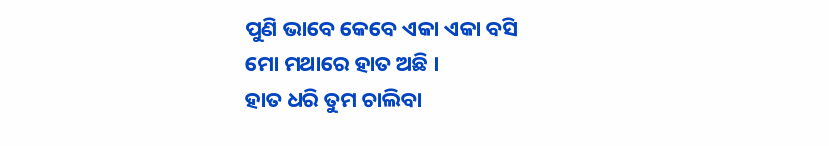ପୁଣି ଭାବେ କେବେ ଏକା ଏକା ବସି
ମୋ ମଥାରେ ହାତ ଅଛି ।
ହାତ ଧରି ତୁମ ଚାଲିବା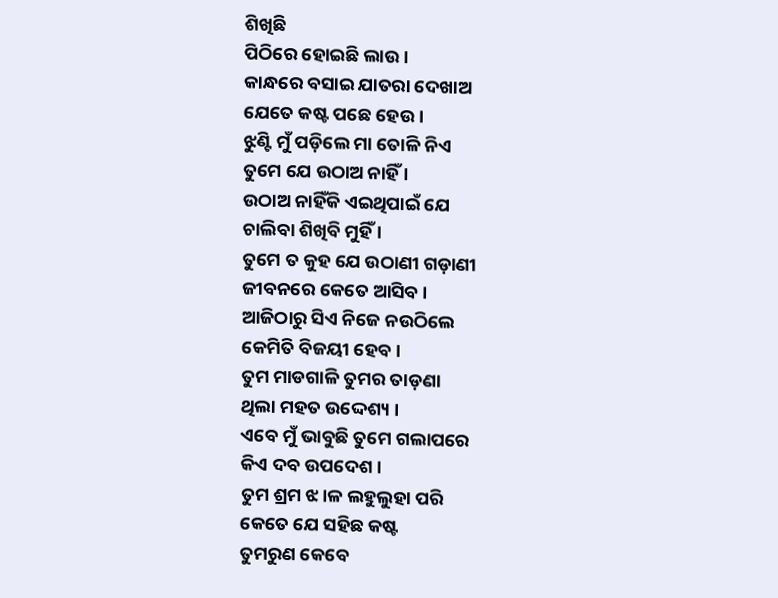ଶିଖିଛି
ପିଠିରେ ହୋଇଛି ଲାଉ ।
କାନ୍ଧରେ ବସାଇ ଯାତରା ଦେଖାଅ
ଯେତେ କଷ୍ଟ ପଛେ ହେଉ ।
ଝୁଣ୍ଟି ମୁଁ ପଡ଼ିଲେ ମା ତୋଳି ନିଏ
ତୁମେ ଯେ ଉଠାଅ ନାହିଁ ।
ଉଠାଅ ନାହିଁକି ଏଇଥିପାଇଁ ଯେ
ଚାଲିବା ଶିଖିବି ମୁହିଁ ।
ତୁମେ ତ କୁହ ଯେ ଉଠାଣୀ ଗଡ଼ାଣୀ
ଜୀବନରେ କେତେ ଆସିବ ।
ଆଜିଠାରୁ ସିଏ ନିଜେ ନଉଠିଲେ
କେମିତି ବିଜୟୀ ହେବ ।
ତୁମ ମାଡଗାଳି ତୁମର ତାଡ଼ଣା
ଥିଲା ମହତ ଉଦ୍ଦେଶ୍ୟ ।
ଏବେ ମୁଁ ଭାବୁଛି ତୁମେ ଗଲାପରେ
କିଏ ଦବ ଉପଦେଶ ।
ତୁମ ଶ୍ରମ ଝ।ଳ ଲହୁଲୁହା ପରି
କେତେ ଯେ ସହିଛ କଷ୍ଟ
ତୁମରୁଣ କେବେ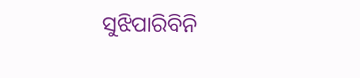ସୁଝିପାରିବିନି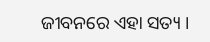ଜୀବନରେ ଏହା ସତ୍ୟ ।